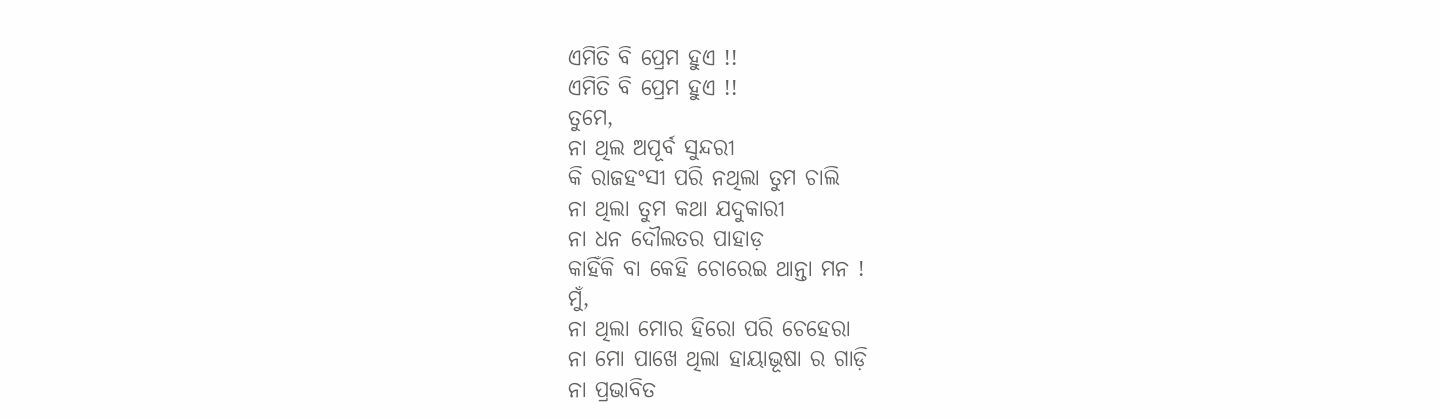ଏମିତି ବି ପ୍ରେମ ହୁଏ !!
ଏମିତି ବି ପ୍ରେମ ହୁଏ !!
ତୁମେ,
ନା ଥିଲ ଅପୂର୍ବ ସୁନ୍ଦରୀ
କି ରାଜହଂସୀ ପରି ନଥିଲା ତୁମ ଚାଲି
ନା ଥିଲା ତୁମ କଥା ଯଦୁକାରୀ
ନା ଧନ ଦୌଲତର ପାହାଡ଼
କାହିଁକି ବା କେହି ଚୋରେଇ ଥାନ୍ତା ମନ !
ମୁଁ,
ନା ଥିଲା ମୋର ହିରୋ ପରି ଚେହେରା
ନା ମୋ ପାଖେ ଥିଲା ହାୟାଭୂଷା ର ଗାଡ଼ି
ନା ପ୍ରଭାବିତ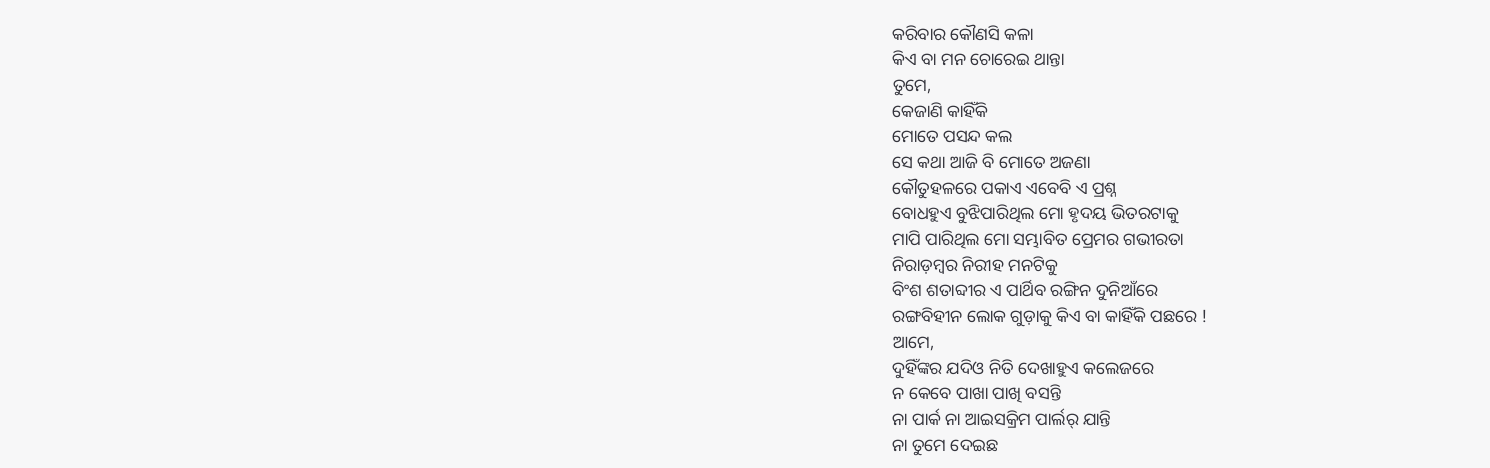କରିବାର କୌଣସି କଳା
କିଏ ବା ମନ ଚୋରେଇ ଥାନ୍ତା
ତୁମେ,
କେଜାଣି କାହିଁକି
ମୋତେ ପସନ୍ଦ କଲ
ସେ କଥା ଆଜି ବି ମୋତେ ଅଜଣା
କୌତୁହଳରେ ପକାଏ ଏବେବି ଏ ପ୍ରଶ୍ନ
ବୋଧହୁଏ ବୁଝିପାରିଥିଲ ମୋ ହୃଦୟ ଭିତରଟାକୁ
ମାପି ପାରିଥିଲ ମୋ ସମ୍ଭାବିତ ପ୍ରେମର ଗଭୀରତା
ନିରାଡ଼ମ୍ବର ନିରୀହ ମନଟିକୁ
ବିଂଶ ଶତାବ୍ଦୀର ଏ ପାର୍ଥିବ ରଙ୍ଗିନ ଦୁନିଆଁରେ
ରଙ୍ଗବିହୀନ ଲୋକ ଗୁଡ଼ାକୁ କିଏ ବା କାହିଁକି ପଛରେ !
ଆମେ,
ଦୁହିଁଙ୍କର ଯଦିଓ ନିତି ଦେଖାହୁଏ କଲେଜରେ
ନ କେବେ ପାଖା ପାଖି ବସନ୍ତି
ନା ପାର୍କ ନା ଆଇସକ୍ରିମ ପାର୍ଲର୍ ଯାନ୍ତି
ନା ତୁମେ ଦେଇଛ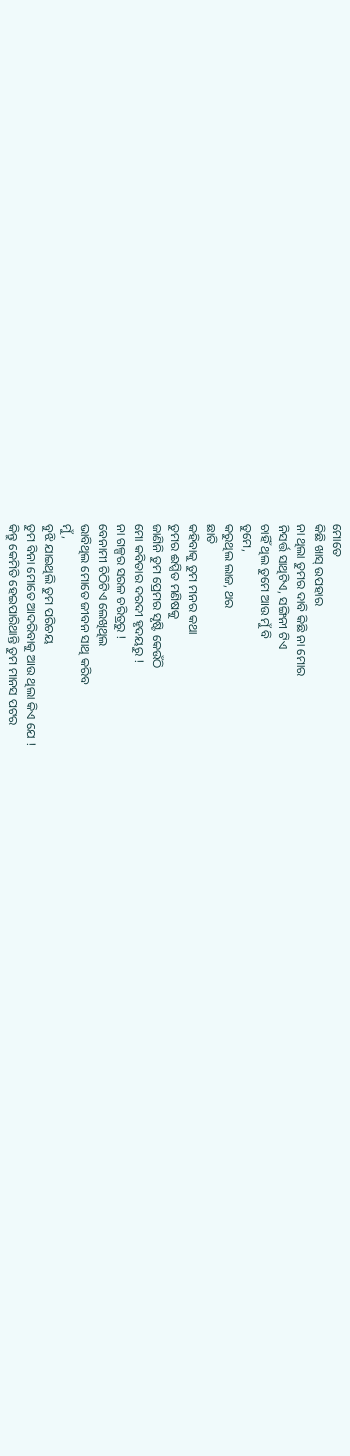ମୋତେ
କିଛି ଖାସ୍ ଉପହାର
ନା ଥିଲା ତୁମର ଦାବି କିଛି ନା ମୋର
ନିସର୍ତ୍ତ ସାଥିଟିଏ, ସଙ୍ଗିନୀ ଟିଏ
ଚାହିଁ ଥିଲ ତୁମେ ଆଉ ମୁଁ ବି
ତୁମେ,
କରୁଥିଲ ଲାଜ, ଥର
ଛାତି
କହିବାକୁ ତୁମ ମନର କଥା
ତୁମର ଈପ୍ସିତ ମଣିଷକୁ
ଜାଣିନି ତୁମ ପ୍ରେମର ସୃଷ୍ଟି କେଉଁଠି
ମୋ କବିତାର ଦରଦୀ ହୃଦୟରୁ !
ନା ଗଳ୍ପର ସରଳ ଚରିତ୍ରରୁ !
ବେନାମୀ ଚିଠିଟିଏ ଲେଖିଥିଲ
ଭାବିଥିଲ ମୋତେ ଜୀବନ ସାଥି କରିବ
ମୁଁ,
ବୁଝି ଯାଇଥିଲି ତୁମ ପରିଚୟ
ତୁମ ବିନା ମୋତେ ଆଦରିବାକୁ ଆଉ ଥିଲା କିଏ ଯେ !
କିନ୍ତୁ କେମିତି ହେଇପାରିଥାନ୍ତି ତୁମ ମାନସ ପଟର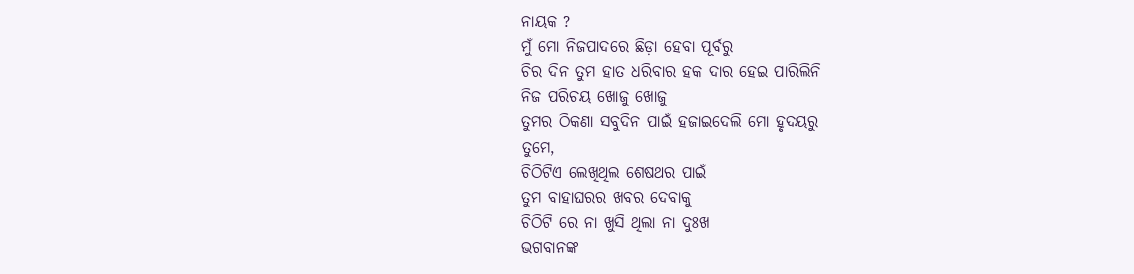ନାୟକ ?
ମୁଁ ମୋ ନିଜପାଦରେ ଛିଡ଼ା ହେବା ପୂର୍ବରୁ
ଚିର ଦିନ ତୁମ ହାତ ଧରିବାର ହକ ଦାର ହେଇ ପାରିଲିନି
ନିଜ ପରିଚୟ ଖୋଜୁ ଖୋଜୁ
ତୁମର ଠିକଣା ସବୁଦିନ ପାଇଁ ହଜାଇଦେଲି ମୋ ହୃଦୟରୁ
ତୁମେ,
ଚିଠିଟିଏ ଲେଖିଥିଲ ଶେଷଥର ପାଇଁ
ତୁମ ବାହାଘରର ଖବର ଦେବାକୁ
ଚିଠିଟି ରେ ନା ଖୁସି ଥିଲା ନା ଦୁଃଖ
ଭଗବାନଙ୍କ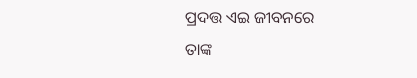ପ୍ରଦତ୍ତ ଏଇ ଜୀବନରେ
ତାଙ୍କ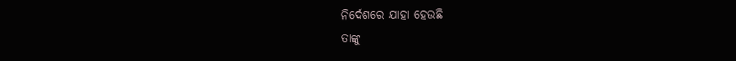ନିର୍ଦେଶରେ ଯାହା ହେଉଛି
ତାଙ୍କୁ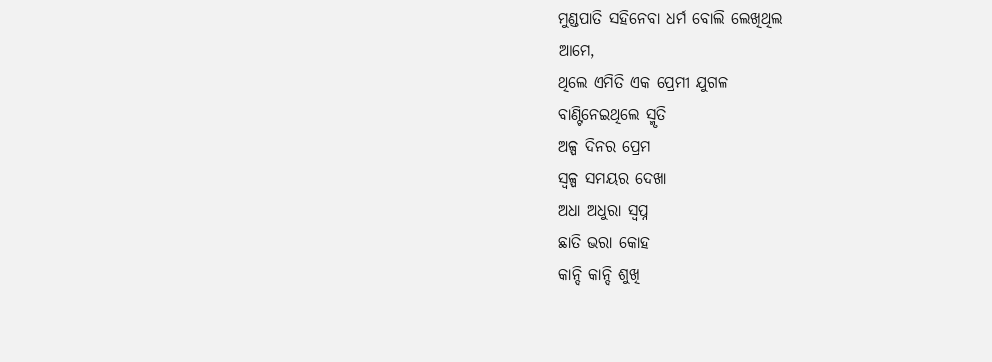ମୁଣ୍ଡପାତି ସହିନେବା ଧର୍ମ ବୋଲି ଲେଖିଥିଲ
ଆମେ,
ଥିଲେ ଏମିତି ଏକ ପ୍ରେମୀ ଯୁଗଳ
ବାଣ୍ଟିନେଇଥିଲେ ସ୍ମୃତି
ଅଳ୍ପ ଦିନର ପ୍ରେମ
ସ୍ୱଳ୍ପ ସମୟର ଦେଖା
ଅଧା ଅଧୁରା ସ୍ଵପ୍ନ
ଛାତି ଭରା କୋହ
କାନ୍ଦି କାନ୍ଦି ଶୁଖି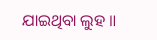ଯାଇଥିବା ଲୁହ ॥